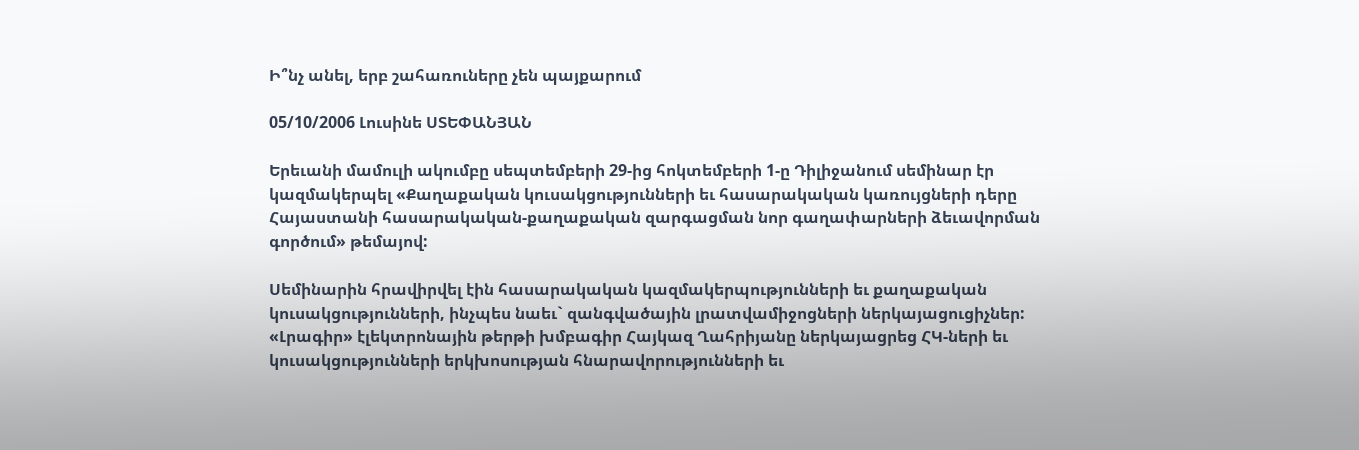Ի՞նչ անել, երբ շահառուները չեն պայքարում

05/10/2006 Լուսինե ՍՏԵՓԱՆՅԱՆ

Երեւանի մամուլի ակումբը սեպտեմբերի 29-ից հոկտեմբերի 1-ը Դիլիջանում սեմինար էր կազմակերպել «Քաղաքական կուսակցությունների եւ հասարակական կառույցների դերը Հայաստանի հասարակական-քաղաքական զարգացման նոր գաղափարների ձեւավորման գործում» թեմայով:

Սեմինարին հրավիրվել էին հասարակական կազմակերպությունների եւ քաղաքական կուսակցությունների, ինչպես նաեւ` զանգվածային լրատվամիջոցների ներկայացուցիչներ: «Լրագիր» էլեկտրոնային թերթի խմբագիր Հայկազ Ղահրիյանը ներկայացրեց ՀԿ-ների եւ կուսակցությունների երկխոսության հնարավորությունների եւ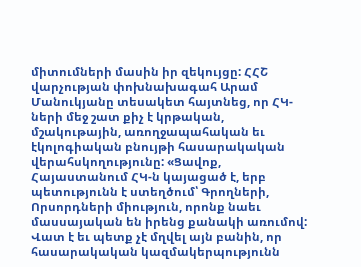միտումների մասին իր զեկույցը: ՀՀՇ վարչության փոխնախագահ Արամ Մանուկյանը տեսակետ հայտնեց, որ ՀԿ-ների մեջ շատ քիչ է կրթական, մշակութային, առողջապահական եւ էկոլոգիական բնույթի հասարակական վերահսկողությունը: «Ցավոք, Հայաստանում ՀԿ-ն կայացած է, երբ պետությունն է ստեղծում՝ Գրողների, Որսորդների միություն, որոնք նաեւ մասսայական են իրենց քանակի առումով: Վատ է եւ պետք չէ մղվել այն բանին, որ հասարակական կազմակերպությունն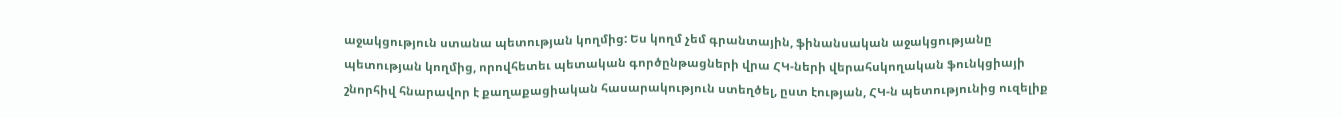աջակցություն ստանա պետության կողմից: Ես կողմ չեմ գրանտային, ֆինանսական աջակցությանը պետության կողմից, որովհետեւ պետական գործընթացների վրա ՀԿ-ների վերահսկողական ֆունկցիայի շնորհիվ հնարավոր է քաղաքացիական հասարակություն ստեղծել, ըստ էության, ՀԿ-ն պետությունից ուզելիք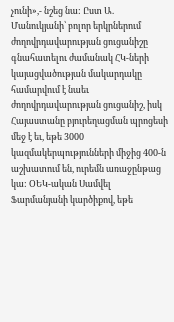չունի»,- նշեց նա: Ըստ Ա. Մանուկյանի՝ բոլոր երկրներում ժողովրդավարության ցուցանիշը գնահատելու ժամանակ ՀԿ-ների կայացվածության մակարդակը համարվում է նաեւ ժողովրդավարության ցուցանիշ, իսկ Հայաստանը բյուրեղացման պրոցեսի մեջ է եւ, եթե 3000 կազմակերպությունների միջից 400-ն աշխատում են, ուրեմն առաջընթաց կա: ՕԵԿ-ական Սամվել Ֆարմանյանի կարծիքով, եթե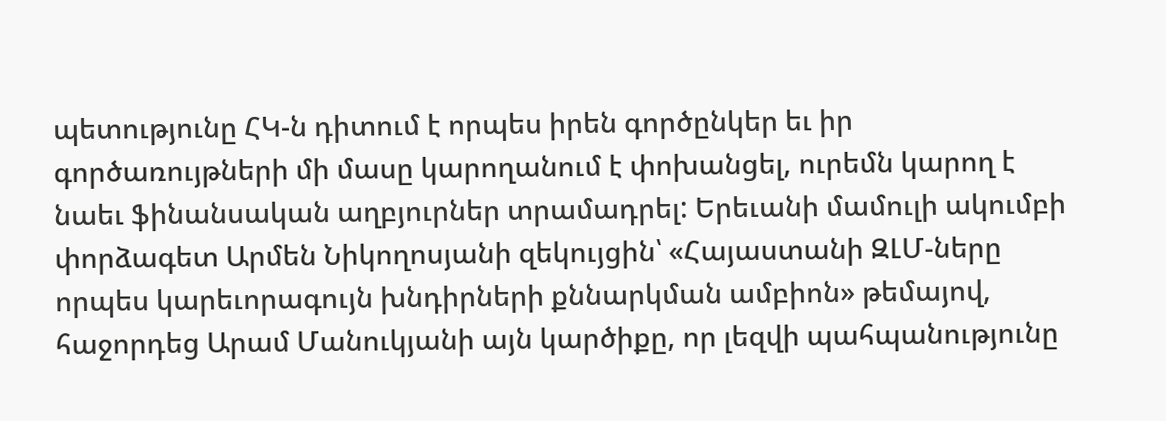պետությունը ՀԿ-ն դիտում է որպես իրեն գործընկեր եւ իր գործառույթների մի մասը կարողանում է փոխանցել, ուրեմն կարող է նաեւ ֆինանսական աղբյուրներ տրամադրել: Երեւանի մամուլի ակումբի փորձագետ Արմեն Նիկողոսյանի զեկույցին՝ «Հայաստանի ԶԼՄ-ները որպես կարեւորագույն խնդիրների քննարկման ամբիոն» թեմայով, հաջորդեց Արամ Մանուկյանի այն կարծիքը, որ լեզվի պահպանությունը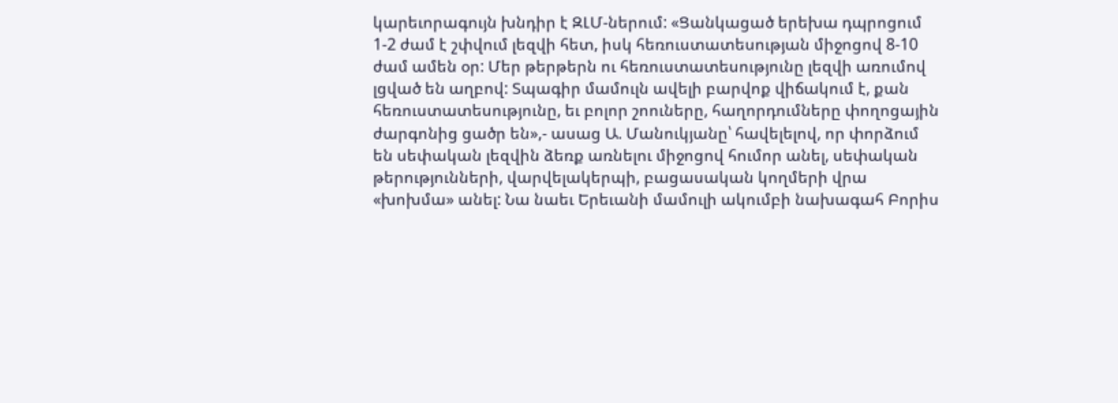կարեւորագույն խնդիր է ԶԼՄ-ներում: «Ցանկացած երեխա դպրոցում 1-2 ժամ է շփվում լեզվի հետ, իսկ հեռուստատեսության միջոցով 8-10 ժամ ամեն օր: Մեր թերթերն ու հեռուստատեսությունը լեզվի առումով լցված են աղբով: Տպագիր մամուլն ավելի բարվոք վիճակում է, քան հեռուստատեսությունը, եւ բոլոր շոուները, հաղորդումները փողոցային ժարգոնից ցածր են»,- ասաց Ա. Մանուկյանը՝ հավելելով, որ փորձում են սեփական լեզվին ձեռք առնելու միջոցով հումոր անել, սեփական թերությունների, վարվելակերպի, բացասական կողմերի վրա «խոխմա» անել: Նա նաեւ Երեւանի մամուլի ակումբի նախագահ Բորիս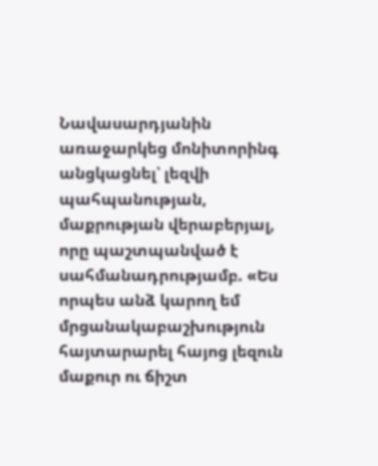Նավասարդյանին առաջարկեց մոնիտորինգ անցկացնել՝ լեզվի պահպանության, մաքրության վերաբերյալ, որը պաշտպանված է սահմանադրությամբ. «Ես որպես անձ կարող եմ մրցանակաբաշխություն հայտարարել հայոց լեզուն մաքուր ու ճիշտ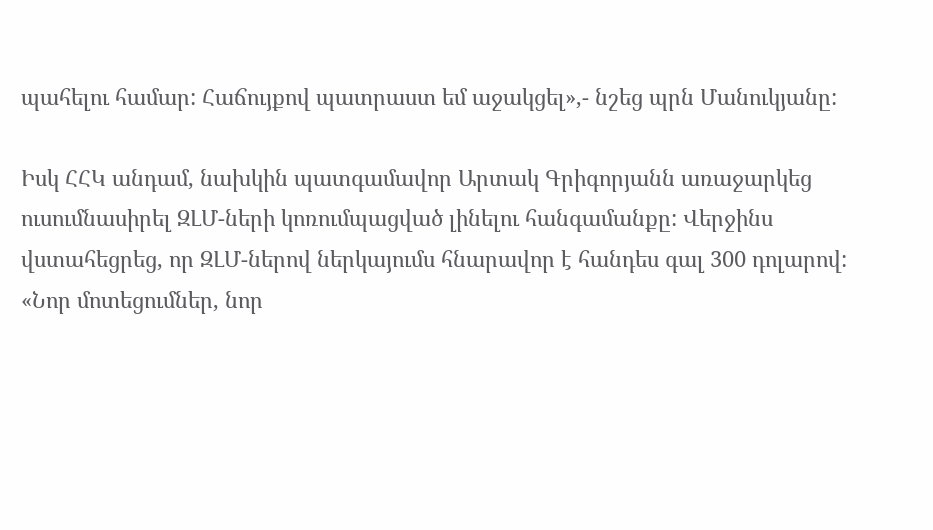պահելու համար: Հաճույքով պատրաստ եմ աջակցել»,- նշեց պրն Մանուկյանը:

Իսկ ՀՀԿ անդամ, նախկին պատգամավոր Արտակ Գրիգորյանն առաջարկեց ուսումնասիրել ԶԼՄ-ների կոռումպացված լինելու հանգամանքը: Վերջինս վստահեցրեց, որ ԶԼՄ-ներով ներկայումս հնարավոր է հանդես գալ 300 դոլարով: «Նոր մոտեցումներ, նոր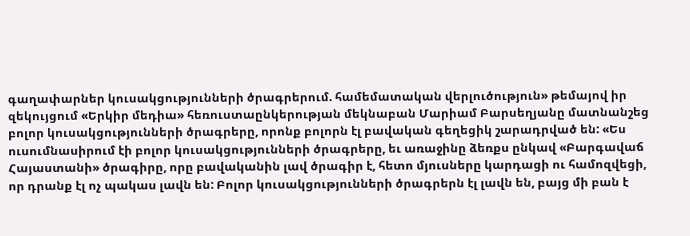գաղափարներ կուսակցությունների ծրագրերում. համեմատական վերլուծություն» թեմայով իր զեկույցում «Երկիր մեդիա» հեռուստաընկերության մեկնաբան Մարիամ Բարսեղյանը մատնանշեց բոլոր կուսակցությունների ծրագրերը, որոնք բոլորն էլ բավական գեղեցիկ շարադրված են: «Ես ուսումնասիրում էի բոլոր կուսակցությունների ծրագրերը, եւ առաջինը ձեռքս ընկավ «Բարգավաճ Հայաստանի» ծրագիրը, որը բավականին լավ ծրագիր է, հետո մյուսները կարդացի ու համոզվեցի, որ դրանք էլ ոչ պակաս լավն են: Բոլոր կուսակցությունների ծրագրերն էլ լավն են, բայց մի բան է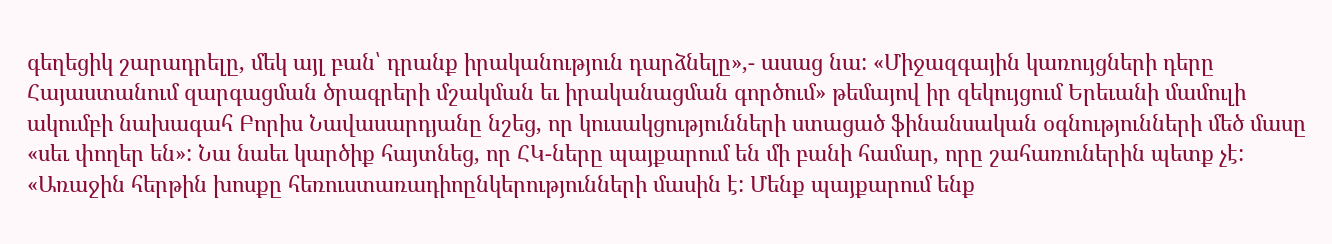գեղեցիկ շարադրելը, մեկ այլ բան՝ դրանք իրականություն դարձնելը»,- ասաց նա: «Միջազգային կառույցների դերը Հայաստանում զարգացման ծրագրերի մշակման եւ իրականացման գործում» թեմայով իր զեկույցում Երեւանի մամուլի ակումբի նախագահ Բորիս Նավասարդյանը նշեց, որ կուսակցությունների ստացած ֆինանսական օգնությունների մեծ մասը «սեւ փողեր են»: Նա նաեւ կարծիք հայտնեց, որ ՀԿ-ները պայքարում են մի բանի համար, որը շահառուներին պետք չէ: «Առաջին հերթին խոսքը հեռուստառադիոընկերությունների մասին է: Մենք պայքարում ենք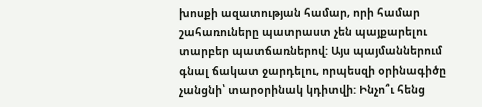խոսքի ազատության համար, որի համար շահառուները պատրաստ չեն պայքարելու տարբեր պատճառներով: Այս պայմաններում գնալ ճակատ ջարդելու, որպեսզի օրինագիծը չանցնի՝ տարօրինակ կդիտվի: Ինչո՞ւ հենց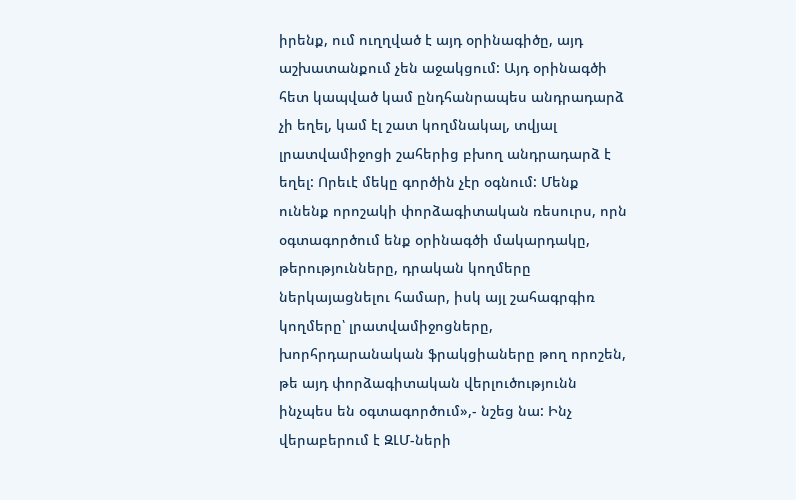իրենք, ում ուղղված է այդ օրինագիծը, այդ աշխատանքում չեն աջակցում: Այդ օրինագծի հետ կապված կամ ընդհանրապես անդրադարձ չի եղել, կամ էլ շատ կողմնակալ, տվյալ լրատվամիջոցի շահերից բխող անդրադարձ է եղել: Որեւէ մեկը գործին չէր օգնում: Մենք ունենք որոշակի փորձագիտական ռեսուրս, որն օգտագործում ենք օրինագծի մակարդակը, թերությունները, դրական կողմերը ներկայացնելու համար, իսկ այլ շահագրգիռ կողմերը՝ լրատվամիջոցները, խորհրդարանական ֆրակցիաները թող որոշեն, թե այդ փորձագիտական վերլուծությունն ինչպես են օգտագործում»,- նշեց նա: Ինչ վերաբերում է ԶԼՄ-ների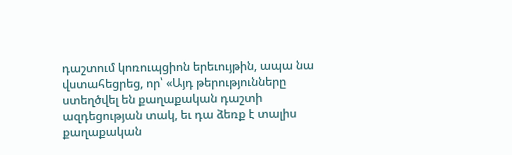դաշտում կոռուպցիոն երեւույթին, ապա նա վստահեցրեց, որ՝ «Այդ թերությունները ստեղծվել են քաղաքական դաշտի ազդեցության տակ, եւ դա ձեռք է տալիս քաղաքական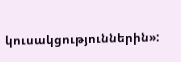կուսակցություններին»: